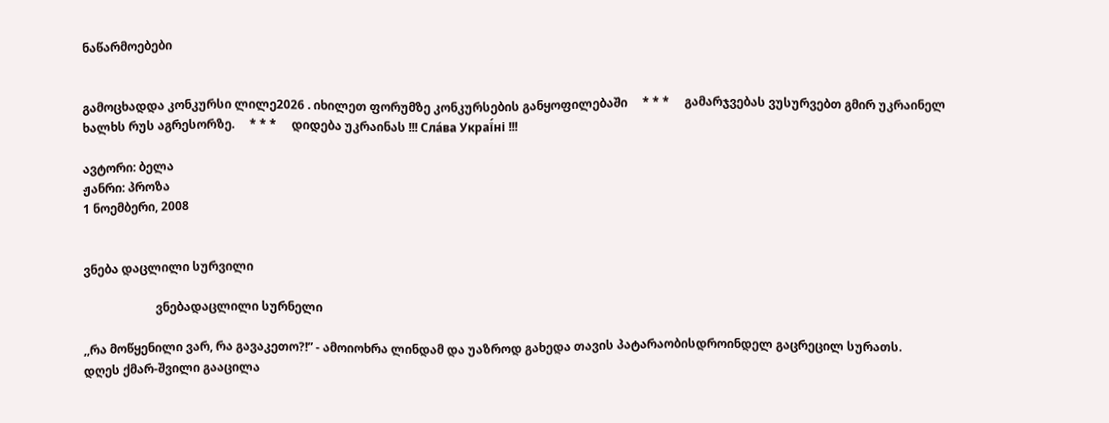ნაწარმოებები


გამოცხადდა კონკურსი ლილე2026 . იხილეთ ფორუმზე კონკურსების განყოფილებაში     * * *     გამარჯვებას ვუსურვებთ გმირ უკრაინელ ხალხს რუს აგრესორზე.     * * *     დიდება უკრაინას !!! Сла́ва Украї́ні !!!

ავტორი: ბელა
ჟანრი: პროზა
1 ნოემბერი, 2008


ვნება დაცლილი სურვილი

                        ვნებადაცლილი სურნელი

,,რა მოწყენილი ვარ, რა გავაკეთო?!” - ამოიოხრა ლინდამ და უაზროდ გახედა თავის პატარაობისდროინდელ გაცრეცილ სურათს.
დღეს ქმარ-შვილი გააცილა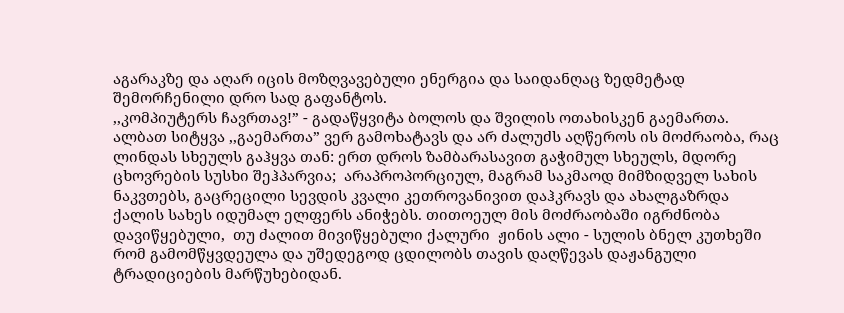აგარაკზე და აღარ იცის მოზღვავებული ენერგია და საიდანღაც ზედმეტად შემორჩენილი დრო სად გაფანტოს.
,,კომპიუტერს ჩავრთავ!” - გადაწყვიტა ბოლოს და შვილის ოთახისკენ გაემართა. ალბათ სიტყვა ,,გაემართა” ვერ გამოხატავს და არ ძალუძს აღწეროს ის მოძრაობა, რაც ლინდას სხეულს გაჰყვა თან: ერთ დროს ზამბარასავით გაჭიმულ სხეულს, მდორე ცხოვრების სუსხი შეჰპარვია;  არაპროპორციულ, მაგრამ საკმაოდ მიმზიდველ სახის ნაკვთებს, გაცრეცილი სევდის კვალი კეთროვანივით დაჰკრავს და ახალგაზრდა ქალის სახეს იდუმალ ელფერს ანიჭებს. თითოეულ მის მოძრაობაში იგრძნობა  დავიწყებული,  თუ ძალით მივიწყებული ქალური  ჟინის ალი - სულის ბნელ კუთხეში რომ გამომწყვდეულა და უშედეგოდ ცდილობს თავის დაღწევას დაჟანგული ტრადიციების მარწუხებიდან.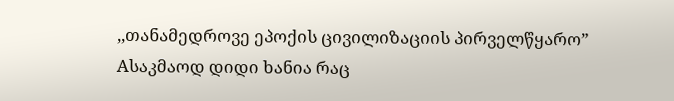,,თანამედროვე ეპოქის ცივილიზაციის პირველწყარო” Aსაკმაოდ დიდი ხანია რაც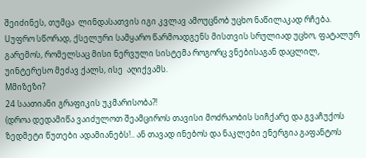შეიძინეს, თუმცა  ლინდასათვის იგი კვლავ ამოუცნობ უცხო ნაწილაკად რჩება. Uუფრო სწორად, ქსელური სამყარო წარმოადგენს მისთვის სრულიად უცხო, ფატალურ გარემოს, რომელსაც მისი ნერვული სისტემა როგორც ვნებისაგან დაცლილ, უინტერესო მეძავ ქალს, ისე  აღიქვამს.
Mმიზეზი?
24 საათიანი გრაფიკის უკმარისობა?!
(დროა დედამიწა ვაიძულოთ შეამციროს თავისი მოძრაობის სიჩქარე და გვაჩუქოს ზედმეტი წუთები ადამიანებს!.. ან თავად ინებოს და ნაკლები ენერგია გაფანტოს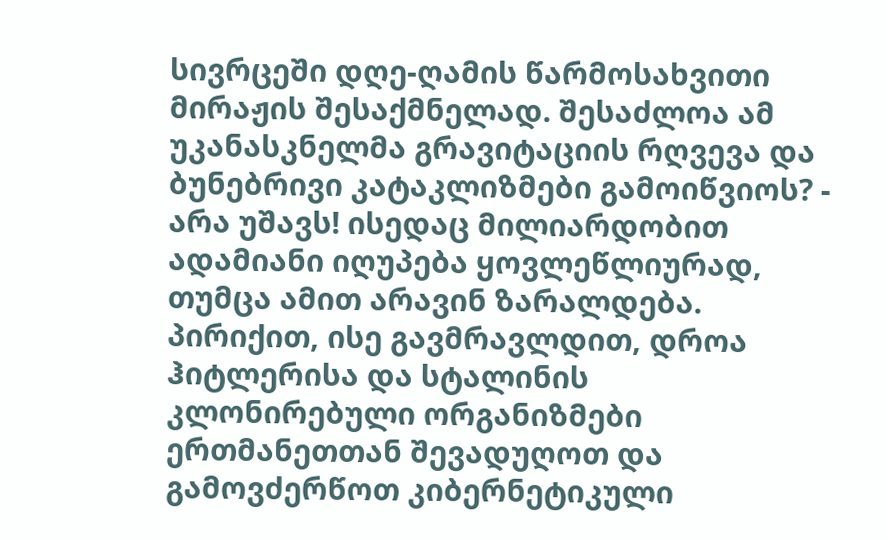სივრცეში დღე-ღამის წარმოსახვითი მირაჟის შესაქმნელად. შესაძლოა ამ უკანასკნელმა გრავიტაციის რღვევა და ბუნებრივი კატაკლიზმები გამოიწვიოს? - არა უშავს! ისედაც მილიარდობით ადამიანი იღუპება ყოვლეწლიურად, თუმცა ამით არავინ ზარალდება. პირიქით, ისე გავმრავლდით, დროა ჰიტლერისა და სტალინის კლონირებული ორგანიზმები ერთმანეთთან შევადუღოთ და გამოვძერწოთ კიბერნეტიკული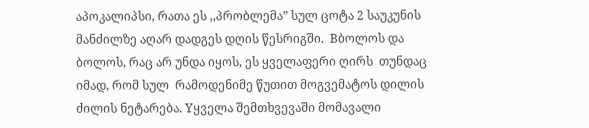აპოკალიპსი, რათა ეს ,,პრობლემა” სულ ცოტა 2 საუკუნის მანძილზე აღარ დადგეს დღის წესრიგში.  Bბოლოს და ბოლოს, რაც არ უნდა იყოს, ეს ყველაფერი ღირს  თუნდაც იმად, რომ სულ  რამოდენიმე წუთით მოგვემატოს დილის ძილის ნეტარება. Yყველა შემთხვევაში მომავალი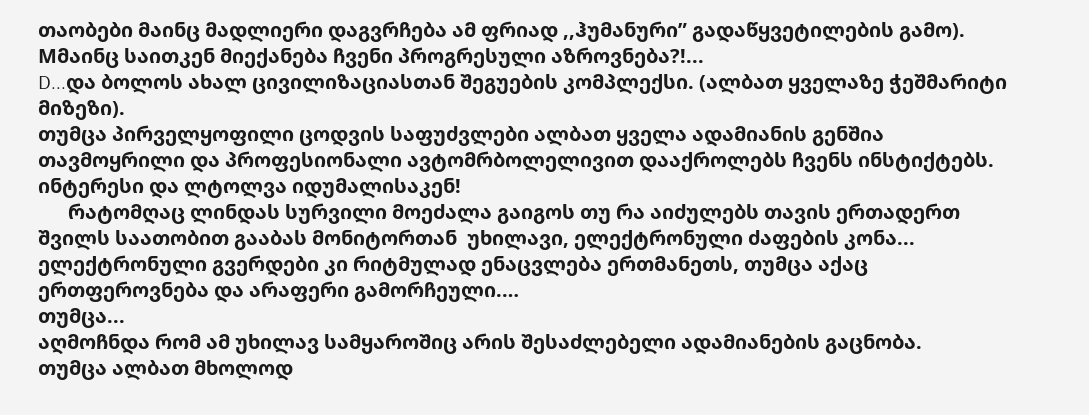თაობები მაინც მადლიერი დაგვრჩება ამ ფრიად ,,ჰუმანური” გადაწყვეტილების გამო).
Mმაინც საითკენ მიექანება ჩვენი პროგრესული აზროვნება?!...
D...და ბოლოს ახალ ცივილიზაციასთან შეგუების კომპლექსი. (ალბათ ყველაზე ჭეშმარიტი მიზეზი).
თუმცა პირველყოფილი ცოდვის საფუძვლები ალბათ ყველა ადამიანის გენშია თავმოყრილი და პროფესიონალი ავტომრბოლელივით დააქროლებს ჩვენს ინსტიქტებს.
ინტერესი და ლტოლვა იდუმალისაკენ!
      რატომღაც ლინდას სურვილი მოეძალა გაიგოს თუ რა აიძულებს თავის ერთადერთ შვილს საათობით გააბას მონიტორთან  უხილავი, ელექტრონული ძაფების კონა...
ელექტრონული გვერდები კი რიტმულად ენაცვლება ერთმანეთს, თუმცა აქაც ერთფეროვნება და არაფერი გამორჩეული.…
თუმცა...
აღმოჩნდა რომ ამ უხილავ სამყაროშიც არის შესაძლებელი ადამიანების გაცნობა.
თუმცა ალბათ მხოლოდ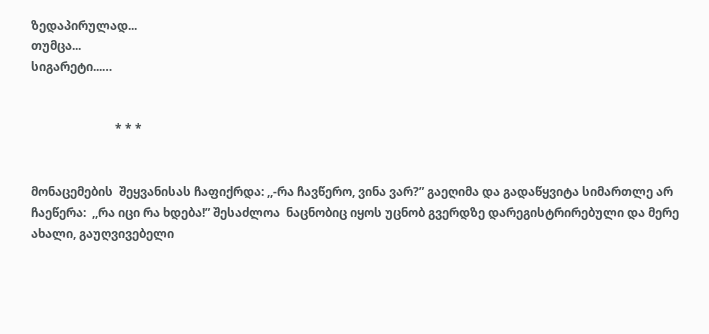ზედაპირულად...
თუმცა...
სიგარეტი...…


                            * * *


მონაცემების  შეყვანისას ჩაფიქრდა: ,,-რა ჩავწერო, ვინა ვარ?” გაეღიმა და გადაწყვიტა სიმართლე არ ჩაეწერა:  ,,რა იცი რა ხდება!” შესაძლოა  ნაცნობიც იყოს უცნობ გვერდზე დარეგისტრირებული და მერე ახალი, გაუღვივებელი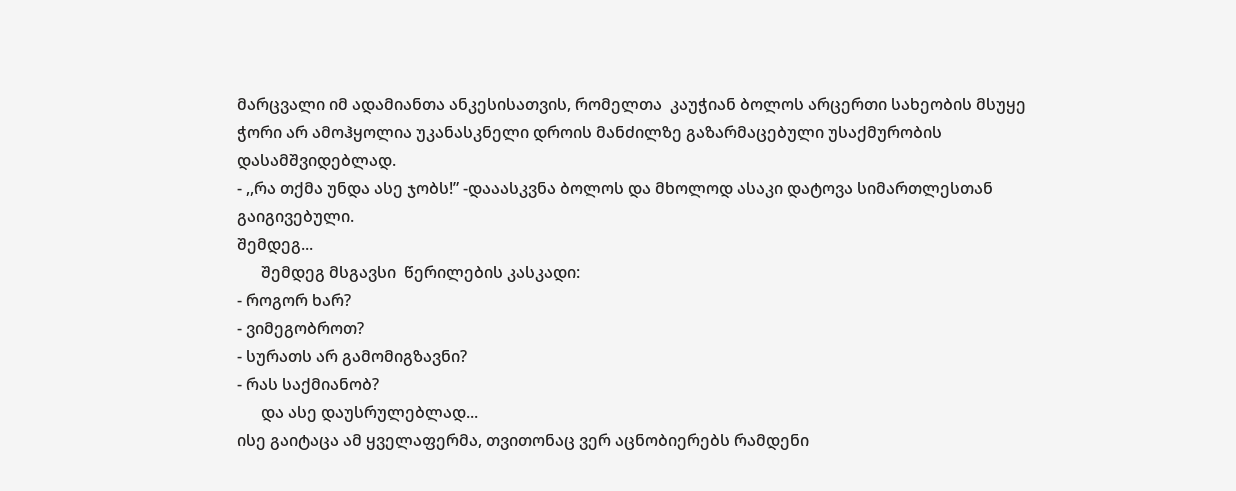მარცვალი იმ ადამიანთა ანკესისათვის, რომელთა  კაუჭიან ბოლოს არცერთი სახეობის მსუყე ჭორი არ ამოჰყოლია უკანასკნელი დროის მანძილზე გაზარმაცებული უსაქმურობის დასამშვიდებლად.
- ,,რა თქმა უნდა ასე ჯობს!” -დააასკვნა ბოლოს და მხოლოდ ასაკი დატოვა სიმართლესთან გაიგივებული.
შემდეგ...
      შემდეგ მსგავსი  წერილების კასკადი:
- როგორ ხარ?
- ვიმეგობროთ?
- სურათს არ გამომიგზავნი?
- რას საქმიანობ?
      და ასე დაუსრულებლად...
ისე გაიტაცა ამ ყველაფერმა, თვითონაც ვერ აცნობიერებს რამდენი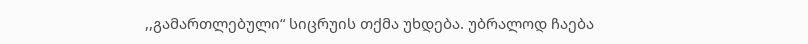,,გამართლებული“ სიცრუის თქმა უხდება. უბრალოდ ჩაება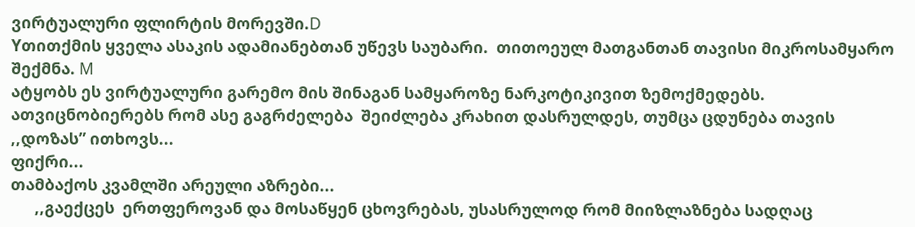ვირტუალური ფლირტის მორევში.D
Yთითქმის ყველა ასაკის ადამიანებთან უწევს საუბარი.  თითოეულ მათგანთან თავისი მიკროსამყარო შექმნა. M
ატყობს ეს ვირტუალური გარემო მის შინაგან სამყაროზე ნარკოტიკივით ზემოქმედებს. ათვიცნობიერებს რომ ასე გაგრძელება  შეიძლება კრახით დასრულდეს, თუმცა ცდუნება თავის ,,დოზას” ითხოვს...
ფიქრი...
თამბაქოს კვამლში არეული აზრები...
      ,,გაექცეს  ერთფეროვან და მოსაწყენ ცხოვრებას, უსასრულოდ რომ მიიზლაზნება სადღაც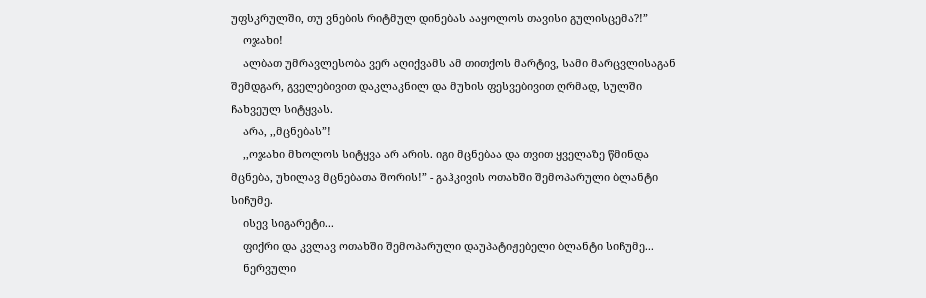უფსკრულში, თუ ვნების რიტმულ დინებას ააყოლოს თავისი გულისცემა?!”
    ოჯახი!
    ალბათ უმრავლესობა ვერ აღიქვამს ამ თითქოს მარტივ, სამი მარცვლისაგან შემდგარ, გველებივით დაკლაკნილ და მუხის ფესვებივით ღრმად, სულში ჩახვეულ სიტყვას.
    არა, ,,მცნებას”!
    ,,ოჯახი მხოლოს სიტყვა არ არის. იგი მცნებაა და თვით ყველაზე წმინდა მცნება, უხილავ მცნებათა შორის!” - გაჰკივის ოთახში შემოპარული ბლანტი სიჩუმე.
    ისევ სიგარეტი...
    ფიქრი და კვლავ ოთახში შემოპარული დაუპატიჟებელი ბლანტი სიჩუმე...
    ნერვული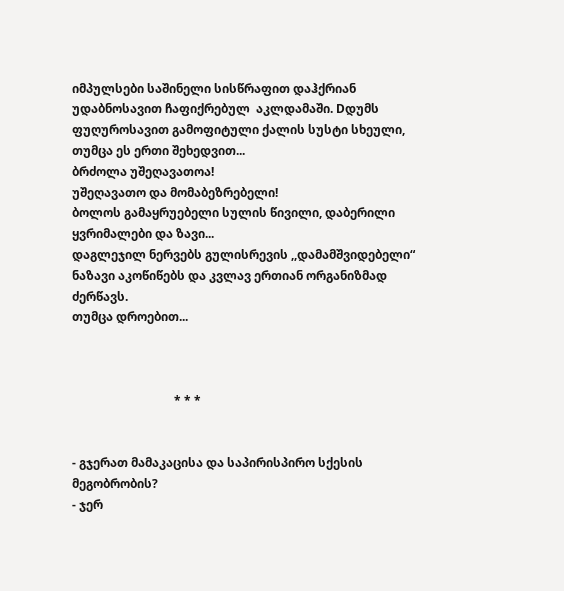იმპულსები საშინელი სისწრაფით დაჰქრიან უდაბნოსავით ჩაფიქრებულ  აკლდამაში. Dდუმს ფუღუროსავით გამოფიტული ქალის სუსტი სხეული, თუმცა ეს ერთი შეხედვით...
ბრძოლა უშეღავათოა!
უშეღავათო და მომაბეზრებელი!
ბოლოს გამაყრუებელი სულის წივილი, დაბერილი ყვრიმალები და ზავი...
დაგლეჯილ ნერვებს გულისრევის ,,დამამშვიდებელი“ ნაზავი აკოწიწებს და კვლავ ერთიან ორგანიზმად ძერწავს.
თუმცა დროებით...



                                  * * *


- გჯერათ მამაკაცისა და საპირისპირო სქესის მეგობრობის?
- ჯერ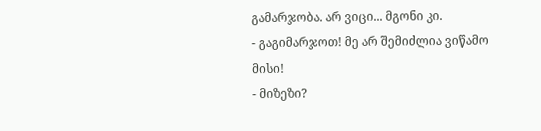გამარჯობა. არ ვიცი... მგონი კი.
- გაგიმარჯოთ! მე არ შემიძლია ვიწამო მისი!
- მიზეზი?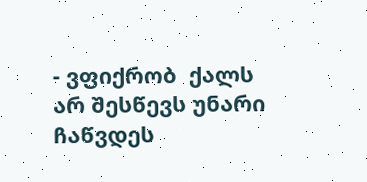- ვფიქრობ  ქალს არ შესწევს უნარი ჩაწვდეს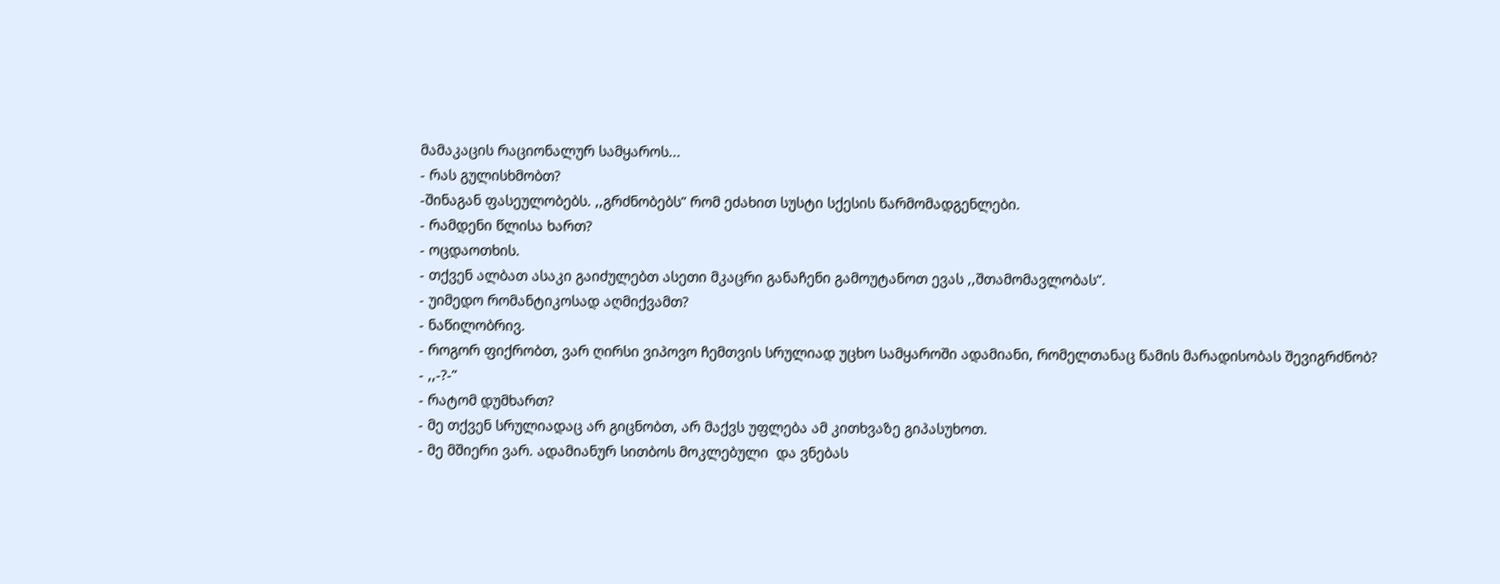მამაკაცის რაციონალურ სამყაროს...
- რას გულისხმობთ?
-შინაგან ფასეულობებს. ,,გრძნობებს” რომ ეძახით სუსტი სქესის წარმომადგენლები.
- რამდენი წლისა ხართ?
- ოცდაოთხის.
- თქვენ ალბათ ასაკი გაიძულებთ ასეთი მკაცრი განაჩენი გამოუტანოთ ევას ,,შთამომავლობას”.
- უიმედო რომანტიკოსად აღმიქვამთ?
- ნაწილობრივ.
- როგორ ფიქრობთ, ვარ ღირსი ვიპოვო ჩემთვის სრულიად უცხო სამყაროში ადამიანი, რომელთანაც წამის მარადისობას შევიგრძნობ?
- ,,-?-”
- რატომ დუმხართ?
- მე თქვენ სრულიადაც არ გიცნობთ, არ მაქვს უფლება ამ კითხვაზე გიპასუხოთ.
- მე მშიერი ვარ. ადამიანურ სითბოს მოკლებული  და ვნებას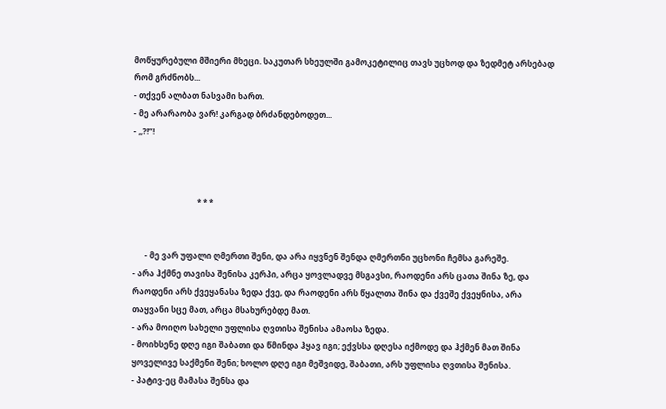მოწყურებული მშიერი მხეცი. საკუთარ სხეულში გამოკეტილიც თავს უცხოდ და ზედმეტ არსებად რომ გრძნობს...
- თქვენ ალბათ ნასვამი ხართ.
- მე არარაობა ვარ! კარგად ბრძანდებოდეთ...
- ,,?!”!



                                * * *


      - მე ვარ უფალი ღმერთი შენი, და არა იყვნენ შენდა ღმერთნი უცხონი ჩემსა გარეშე.
- არა ჰქმნე თავისა შენისა კერპი, არცა ყოვლადვე მსგავსი, რაოდენი არს ცათა შინა ზე, და რაოდენი არს ქვეყანასა ზედა ქვე, და რაოდენი არს წყალთა შინა და ქვეშე ქვეყნისა, არა თაყვანი სცე მათ, არცა მსახურებდე მათ.
- არა მოიღო სახელი უფლისა ღვთისა შენისა ამაოსა ზედა.
- მოიხსენე დღე იგი შაბათი და წმინდა ჰყავ იგი; ექვსსა დღესა იქმოდე და ჰქმენ მათ შინა ყოველივე საქმენი შენი; ხოლო დღე იგი მეშვიდე, შაბათი, არს უფლისა ღვთისა შენისა.
- პატივ-ეც მამასა შენსა და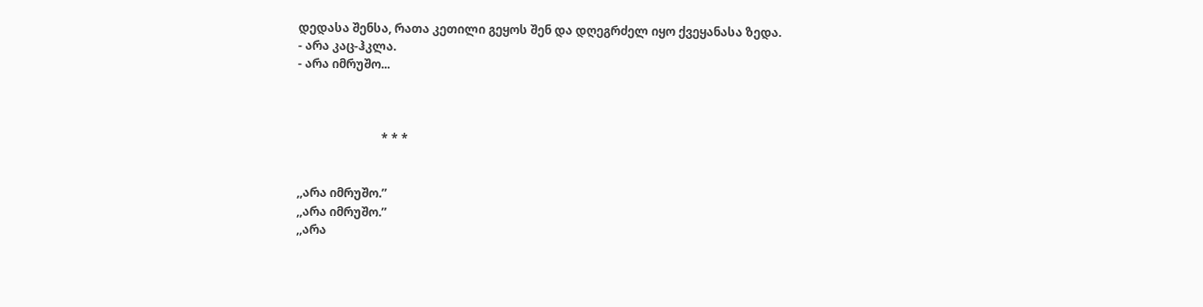დედასა შენსა, რათა კეთილი გეყოს შენ და დღეგრძელ იყო ქვეყანასა ზედა.
- არა კაც-ჰკლა.
- არა იმრუშო...



                            * * *


,,არა იმრუშო.”
,,არა იმრუშო.”
,,არა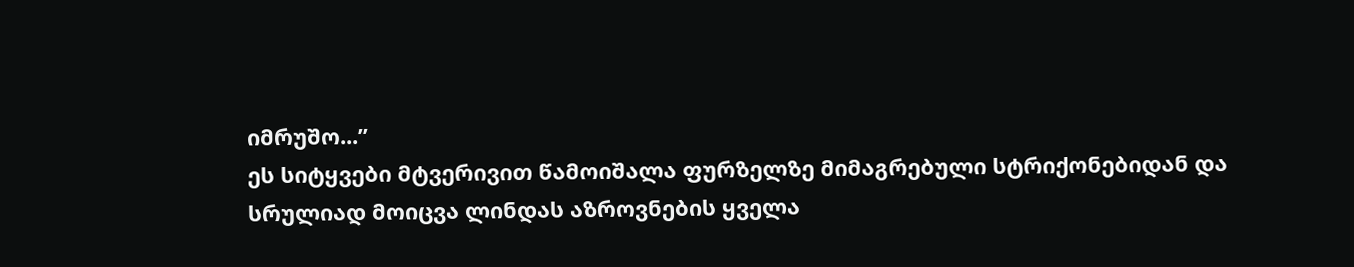იმრუშო...”
ეს სიტყვები მტვერივით წამოიშალა ფურზელზე მიმაგრებული სტრიქონებიდან და სრულიად მოიცვა ლინდას აზროვნების ყველა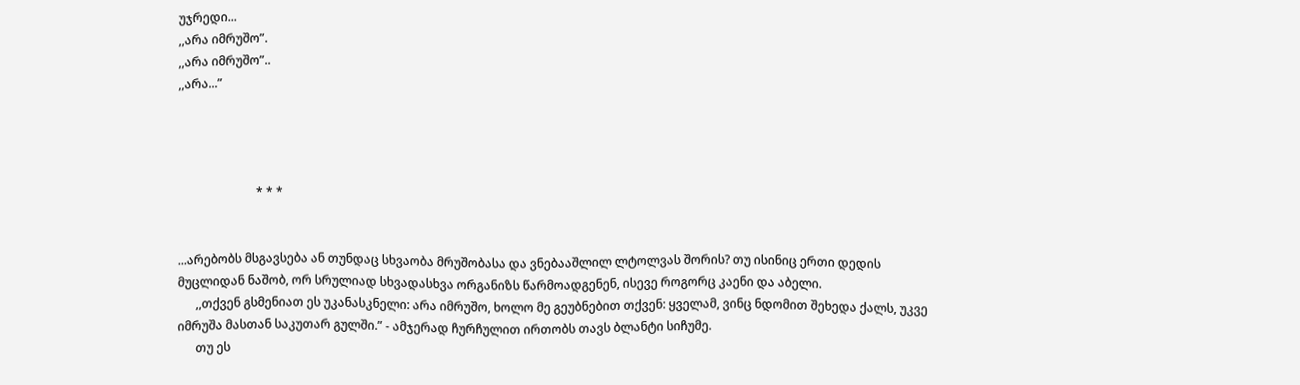უჯრედი...
,,არა იმრუშო”.
,,არა იმრუშო”..
,,არა...”




                          * * *


...არებობს მსგავსება ან თუნდაც სხვაობა მრუშობასა და ვნებააშლილ ლტოლვას შორის? თუ ისინიც ერთი დედის მუცლიდან ნაშობ, ორ სრულიად სხვადასხვა ორგანიზს წარმოადგენენ, ისევე როგორც კაენი და აბელი.
      ,,თქვენ გსმენიათ ეს უკანასკნელი: არა იმრუშო, ხოლო მე გეუბნებით თქვენ: ყველამ, ვინც ნდომით შეხედა ქალს, უკვე იმრუშა მასთან საკუთარ გულში.” - ამჯერად ჩურჩულით ირთობს თავს ბლანტი სიჩუმე.
      თუ ეს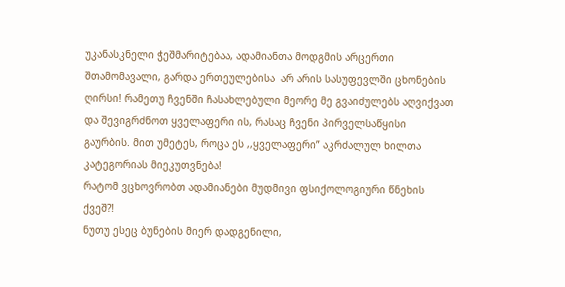უკანასკნელი ჭეშმარიტებაა, ადამიანთა მოდგმის არცერთი შთამომავალი, გარდა ერთეულებისა  არ არის სასუფევლში ცხონების ღირსი! რამეთუ ჩვენში ჩასახლებული მეორე მე გვაიძულებს აღვიქვათ და შევიგრძნოთ ყველაფერი ის, რასაც ჩვენი პირველსაწყისი გაურბის. მით უმეტეს, როცა ეს ,,ყველაფერი” აკრძალულ ხილთა კატეგორიას მიეკუთვნება!
რატომ ვცხოვრობთ ადამიანები მუდმივი ფსიქოლოგიური წნეხის ქვეშ?!
ნუთუ ესეც ბუნების მიერ დადგენილი,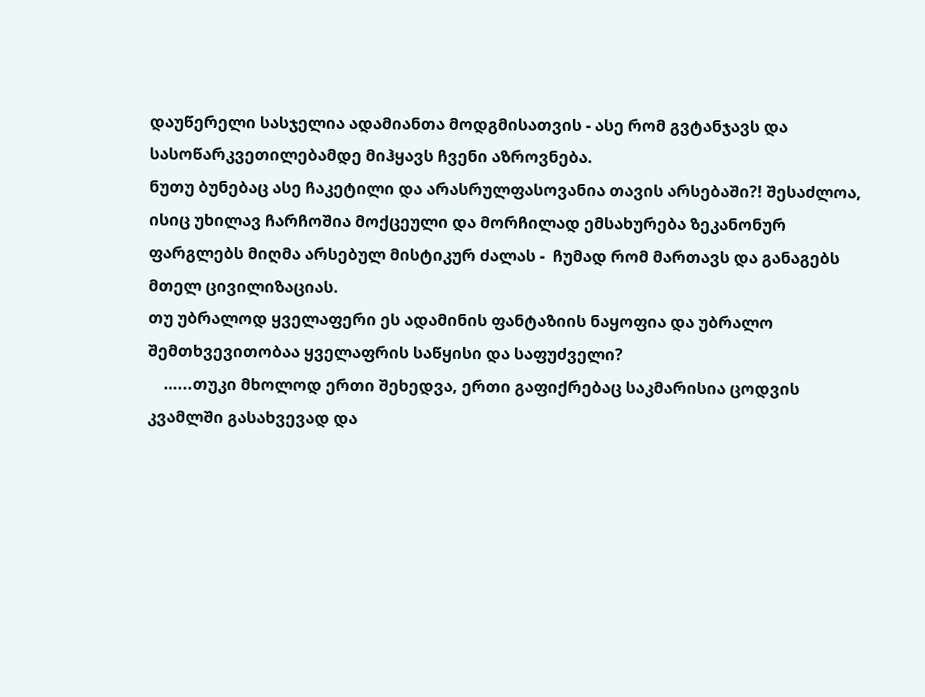დაუწერელი სასჯელია ადამიანთა მოდგმისათვის - ასე რომ გვტანჯავს და სასოწარკვეთილებამდე მიჰყავს ჩვენი აზროვნება.
ნუთუ ბუნებაც ასე ჩაკეტილი და არასრულფასოვანია თავის არსებაში?! შესაძლოა, ისიც უხილავ ჩარჩოშია მოქცეული და მორჩილად ემსახურება ზეკანონურ ფარგლებს მიღმა არსებულ მისტიკურ ძალას -  ჩუმად რომ მართავს და განაგებს მთელ ცივილიზაციას.
თუ უბრალოდ ყველაფერი ეს ადამინის ფანტაზიის ნაყოფია და უბრალო შემთხვევითობაა ყველაფრის საწყისი და საფუძველი?
    …...თუკი მხოლოდ ერთი შეხედვა, ერთი გაფიქრებაც საკმარისია ცოდვის კვამლში გასახვევად და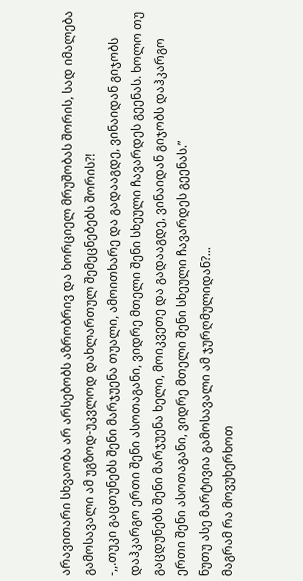არავითარი სხვაობა არ არსებობს აზრობრივ და ხორციელ მრუშობას შორის, სად იმალება გამოსავალი ამ უგზოდ-უკვლოდ დახლართულ შემეცნებებს შორის?!
-,,.თუკი გაცთუნებს შენი მარჯუენა თუალი, ამოითხარე და გადააგდე, ვინაიდან გიჯობს დაჰკარგო ერთი შენი ასოთაგანი, ვიდრე მთელი შენი სხეული ჩავარდეს გეენას. ხოლო თუ გაცდუნებს შენი მარჯუენა ხელი, მოიკვეთე და გადააგდე, ვინაიდან გიჯობს დაჰკარგო ერთი შენი ასოთაგანი, ვიდრე მთელი შენი სხეული ჩავარდეს გეენას.”
ნუთუ ასე მარტივია გამოსავალი ამ ჯურღმულიდან?...
მაგრამ რა მოვუხერხოთ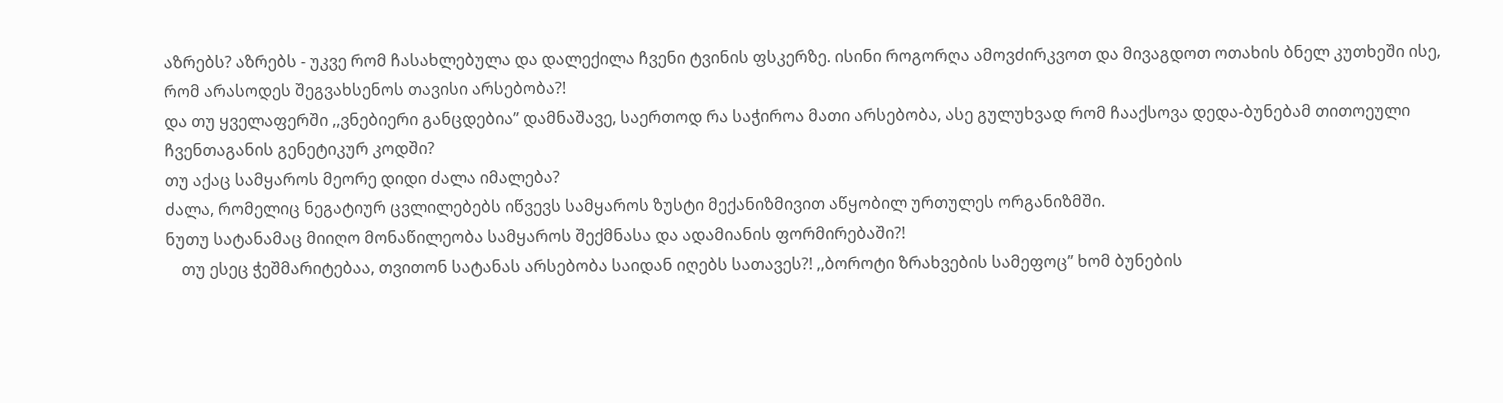აზრებს? აზრებს - უკვე რომ ჩასახლებულა და დალექილა ჩვენი ტვინის ფსკერზე. ისინი როგორღა ამოვძირკვოთ და მივაგდოთ ოთახის ბნელ კუთხეში ისე, რომ არასოდეს შეგვახსენოს თავისი არსებობა?!
და თუ ყველაფერში ,,ვნებიერი განცდებია” დამნაშავე, საერთოდ რა საჭიროა მათი არსებობა, ასე გულუხვად რომ ჩააქსოვა დედა-ბუნებამ თითოეული ჩვენთაგანის გენეტიკურ კოდში?
თუ აქაც სამყაროს მეორე დიდი ძალა იმალება?
ძალა, რომელიც ნეგატიურ ცვლილებებს იწვევს სამყაროს ზუსტი მექანიზმივით აწყობილ ურთულეს ორგანიზმში.
ნუთუ სატანამაც მიიღო მონაწილეობა სამყაროს შექმნასა და ადამიანის ფორმირებაში?!
    თუ ესეც ჭეშმარიტებაა, თვითონ სატანას არსებობა საიდან იღებს სათავეს?! ,,ბოროტი ზრახვების სამეფოც” ხომ ბუნების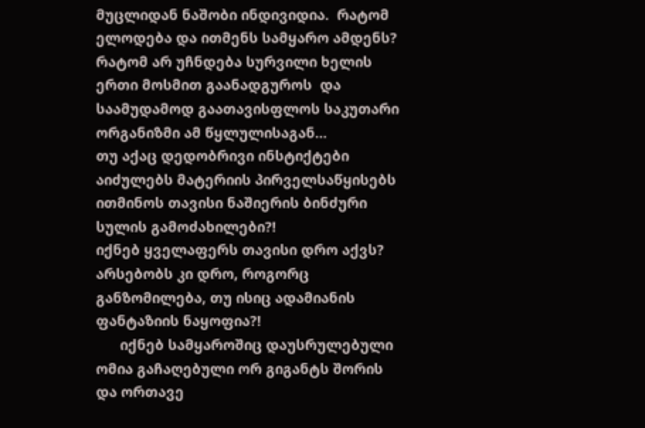მუცლიდან ნაშობი ინდივიდია.  რატომ ელოდება და ითმენს სამყარო ამდენს? რატომ არ უჩნდება სურვილი ხელის ერთი მოსმით გაანადგუროს  და საამუდამოდ გაათავისფლოს საკუთარი ორგანიზმი ამ წყლულისაგან...
თუ აქაც დედობრივი ინსტიქტები აიძულებს მატერიის პირველსაწყისებს ითმინოს თავისი ნაშიერის ბინძური სულის გამოძახილები?!
იქნებ ყველაფერს თავისი დრო აქვს?
არსებობს კი დრო, როგორც განზომილება, თუ ისიც ადამიანის  ფანტაზიის ნაყოფია?!
      იქნებ სამყაროშიც დაუსრულებული ომია გაჩაღებული ორ გიგანტს შორის და ორთავე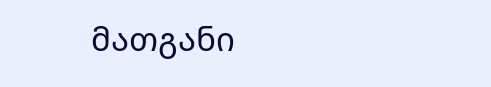მათგანი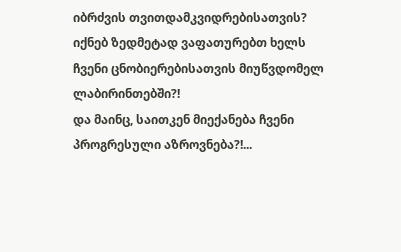იბრძვის თვითდამკვიდრებისათვის?
იქნებ ზედმეტად ვაფათურებთ ხელს ჩვენი ცნობიერებისათვის მიუწვდომელ ლაბირინთებში?!
და მაინც, საითკენ მიექანება ჩვენი პროგრესული აზროვნება?!...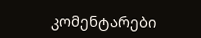კომენტარები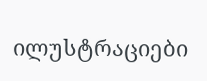ილუსტრაციები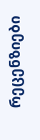რეცენზიები